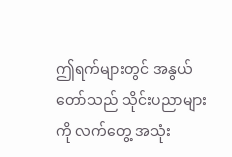ဤရက်များတွင် အနွယ်တော်သည် သိုင်းပညာများကို လက်တွေ့ အသုံး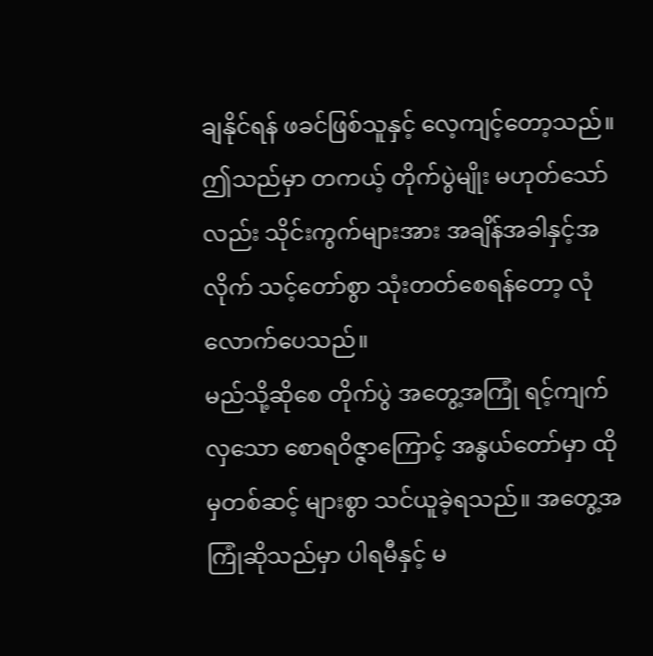ချနိုင်ရန် ဖခင်ဖြစ်သူနှင့် လေ့ကျင့်တော့သည်။ ဤသည်မှာ တကယ့် တိုက်ပွဲမျိုး မဟုတ်သော်လည်း သိုင်းကွက်များအား အချိန်အခါနှင့်အလိုက် သင့်တော်စွာ သုံးတတ်စေရန်တော့ လုံလောက်ပေသည်။
မည်သို့ဆိုစေ တိုက်ပွဲ အတွေ့အကြုံ ရင့်ကျက်လှသော စောရဝိဇ္ဇာကြောင့် အနွယ်တော်မှာ ထိုမှတစ်ဆင့် များစွာ သင်ယူခဲ့ရသည်။ အတွေ့အကြုံဆိုသည်မှာ ပါရမီနှင့် မ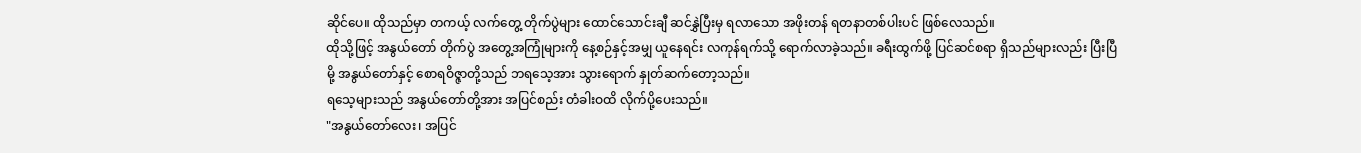ဆိုင်ပေ။ ထိုသည်မှာ တကယ့် လက်တွေ့ တိုက်ပွဲများ ထောင်သောင်းချီ ဆင်နွှဲပြီးမှ ရလာသော အဖိုးတန် ရတနာတစ်ပါးပင် ဖြစ်လေသည်။
ထိုသို့ဖြင့် အနွယ်တော် တိုက်ပွဲ အတွေ့အကြုံများကို နေ့စဉ်နှင့်အမျှ ယူနေရင်း လကုန်ရက်သို့ ရောက်လာခဲ့သည်။ ခရီးထွက်ဖို့ ပြင်ဆင်စရာ ရှိသည်များလည်း ပြီးပြီမို့ အနွယ်တော်နှင့် စောရဝိဇ္ဇာတို့သည် ဘရသေ့အား သွားရောက် နှုတ်ဆက်တော့သည်။
ရသေ့များသည် အနွယ်တော်တို့အား အပြင်စည်း တံခါးဝထိ လိုက်ပို့ပေးသည်။
"အနွယ်တော်လေး၊ အပြင်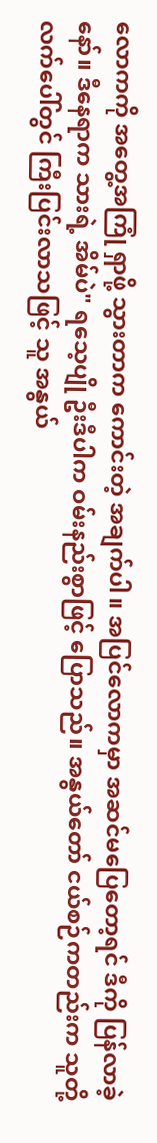လောကကို အတွေ့အကြုံ ရှာဖို့ သွားတာက ကောင်းတဲ့ အချက်ပါ။ အပြင်လောကမှာ အဆင်မပြေတော့ရင် ဒီကို ပြန်လာခဲ့နော်။ ဒီနေရာက သားရဲ့ အိမ်ပဲ" ရသေ့ပျို ဦးဒီပါက ဝမ်းနည်းစွာဖြင့် ပြောသည်။ အနွယ်တော် ငယ်စဉ်ကတည်းက သူတို့ လက်ပေါ်တွင် ကြီးပြင်းလာသဖြင့် သူ အနွယ်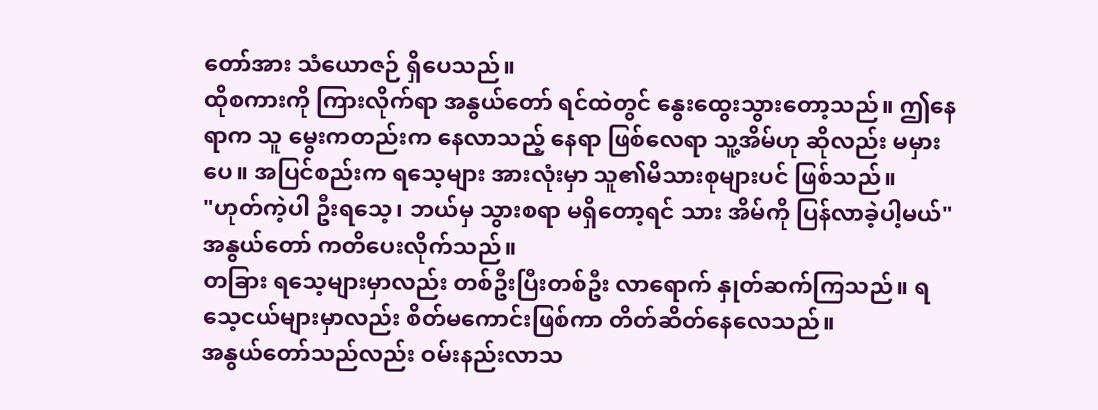တော်အား သံယောဇဉ် ရှိပေသည်။
ထိုစကားကို ကြားလိုက်ရာ အနွယ်တော် ရင်ထဲတွင် နွေးထွေးသွားတော့သည်။ ဤနေရာက သူ မွေးကတည်းက နေလာသည့် နေရာ ဖြစ်လေရာ သူ့အိမ်ဟု ဆိုလည်း မမှားပေ။ အပြင်စည်းက ရသေ့များ အားလုံးမှာ သူ၏မိသားစုများပင် ဖြစ်သည်။
"ဟုတ်ကဲ့ပါ ဦးရသေ့၊ ဘယ်မှ သွားစရာ မရှိတော့ရင် သား အိမ်ကို ပြန်လာခဲ့ပါ့မယ်" အနွယ်တော် ကတိပေးလိုက်သည်။
တခြား ရသေ့များမှာလည်း တစ်ဦးပြီးတစ်ဦး လာရောက် နှုတ်ဆက်ကြသည်။ ရသေ့ငယ်များမှာလည်း စိတ်မကောင်းဖြစ်ကာ တိတ်ဆိတ်နေလေသည်။
အနွယ်တော်သည်လည်း ဝမ်းနည်းလာသ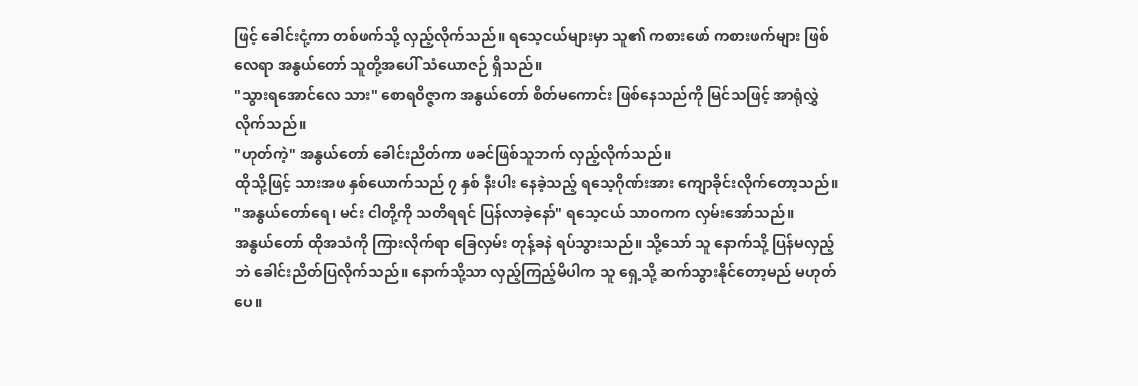ဖြင့် ခေါင်းငုံ့ကာ တစ်ဖက်သို့ လှည့်လိုက်သည်။ ရသေ့ငယ်များမှာ သူ၏ ကစားဖော် ကစားဖက်များ ဖြစ်လေရာ အနွယ်တော် သူတို့အပေါ် သံယောဇဉ် ရှိသည်။
"သွားရအောင်လေ သား" စောရဝိဇ္ဇာက အနွယ်တော် စိတ်မကောင်း ဖြစ်နေသည်ကို မြင်သဖြင့် အာရုံလွှဲလိုက်သည်။
"ဟုတ်ကဲ့" အနွယ်တော် ခေါင်းညိတ်ကာ ဖခင်ဖြစ်သူဘက် လှည့်လိုက်သည်။
ထိုသို့ဖြင့် သားအဖ နှစ်ယောက်သည် ၇ နှစ် နီးပါး နေခဲ့သည့် ရသေ့ဂိုဏ်းအား ကျောခိုင်းလိုက်တော့သည်။
"အနွယ်တော်ရေ၊ မင်း ငါတို့ကို သတိရရင် ပြန်လာခဲ့နော်" ရသေ့ငယ် သာဝကက လှမ်းအော်သည်။
အနွယ်တော် ထိုအသံကို ကြားလိုက်ရာ ခြေလှမ်း တုန့်ခနဲ ရပ်သွားသည်။ သို့သော် သူ နောက်သို့ ပြန်မလှည့်ဘဲ ခေါင်းညိတ်ပြလိုက်သည်။ နောက်သို့သာ လှည့်ကြည့်မိပါက သူ ရှေ့သို့ ဆက်သွားနိုင်တော့မည် မဟုတ်ပေ။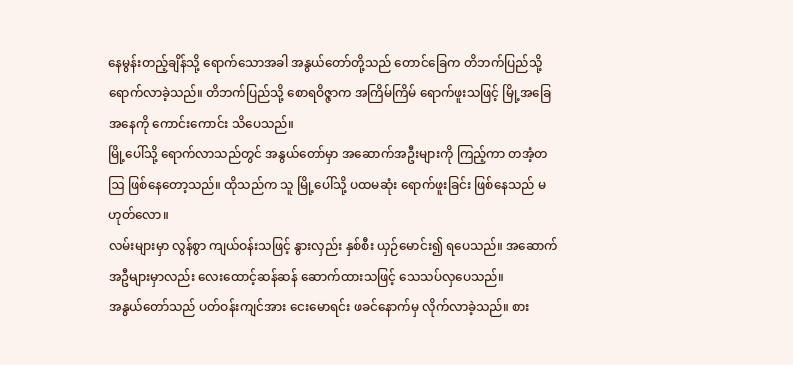နေမွန်းတည့်ချိန်သို့ ရောက်သောအခါ အနွယ်တော်တို့သည် တောင်ခြေက တိဘက်ပြည်သို့ ရောက်လာခဲ့သည်။ တိဘက်ပြည်သို့ စောရဝိဇ္ဇာက အကြိမ်ကြိမ် ရောက်ဖူးသဖြင့် မြို့အခြေအနေကို ကောင်းကောင်း သိပေသည်။
မြို့ပေါ်သို့ ရောက်လာသည်တွင် အနွယ်တော်မှာ အဆောက်အဦးများကို ကြည့်ကာ တအံ့တဩ ဖြစ်နေတော့သည်။ ထိုသည်က သူ မြို့ပေါ်သို့ ပထမဆုံး ရောက်ဖူးခြင်း ဖြစ်နေသည် မဟုတ်လော။
လမ်းများမှာ လွန်စွာ ကျယ်ဝန်းသဖြင့် နွားလှည်း နှစ်စီး ယှဉ်မောင်း၍ ရပေသည်။ အဆောက်အဦများမှာလည်း လေးထောင့်ဆန်ဆန် ဆောက်ထားသဖြင့် သေသပ်လှပေသည်။
အနွယ်တော်သည် ပတ်ဝန်းကျင်အား ငေးမောရင်း ဖခင်နောက်မှ လိုက်လာခဲ့သည်။ စား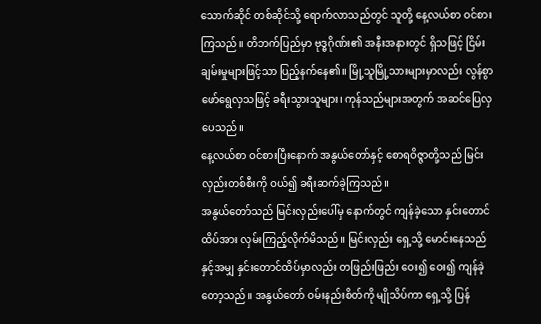သောက်ဆိုင် တစ်ဆိုင်သို့ ရောက်လာသည်တွင် သူတို့ နေ့လယ်စာ ဝင်စားကြသည်။ တိဘက်ပြည်မှာ ဗုဒ္ဓဂိုဏ်း၏ အနီးအနားတွင် ရှိသဖြင့် ငြိမ်းချမ်းမှုများဖြင့်သာ ပြည့်နက်နေ၏။ မြို့သူမြို့သားများမှာလည်း လွန်စွာ ဖော်ရွေလှသဖြင့် ခရီးသွားသူများ၊ ကုန်သည်များအတွက် အဆင်ပြေလှပေသည်။
နေ့လယ်စာ ဝင်စားပြီးနောက် အနွယ်တော်နှင့် စောရဝိဇ္ဇာတို့သည် မြင်းလှည်းတစ်စီးကို ဝယ်၍ ခရီးဆက်ခဲ့ကြသည်။
အနွယ်တော်သည် မြင်းလှည်းပေါ်မှ နောက်တွင် ကျန်ခဲ့သော နှင်းတောင်ထိပ်အား လှမ်းကြည့်လိုက်မိသည်။ မြင်းလှည်း ရှေ့သို့ မောင်းနေသည်နှင့်အမျှ နှင်းတောင်ထိပ်မှာလည်း တဖြည်းဖြည်း ဝေး၍ ဝေး၍ ကျန်ခဲ့တော့သည်။ အနွယ်တော် ဝမ်းနည်းစိတ်ကို မျိုသိပ်ကာ ရှေ့သို့ ပြန်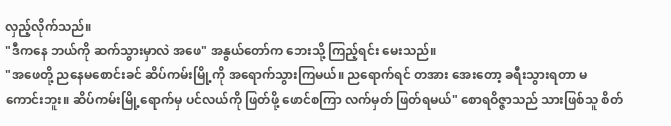လှည့်လိုက်သည်။
"ဒီကနေ ဘယ်ကို ဆက်သွားမှာလဲ အဖေ" အနွယ်တော်က ဘေးသို့ ကြည့်ရင်း မေးသည်။
"အဖေတို့ ညနေမစောင်းခင် ဆိပ်ကမ်းမြို့ကို အရောက်သွားကြမယ်။ ညရောက်ရင် တအား အေးတော့ ခရီးသွားရတာ မကောင်းဘူး။ ဆိပ်ကမ်းမြို့ရောက်မှ ပင်လယ်ကို ဖြတ်ဖို့ ဖောင်စကြာ လက်မှတ် ဖြတ်ရမယ်" စောရဝိဇ္ဇာသည် သားဖြစ်သူ စိတ်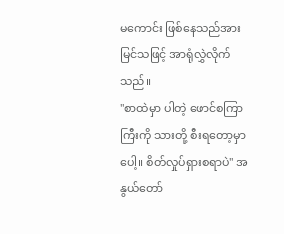မကောင်း ဖြစ်နေသည်အား မြင်သဖြင့် အာရုံလွှဲလိုက်သည်။
"စာထဲမှာ ပါတဲ့ ဖောင်စကြာကြီးကို သားတို့ စီးရတော့မှာပေါ့။ စိတ်လှုပ်ရှားစရာပဲ" အနွယ်တော်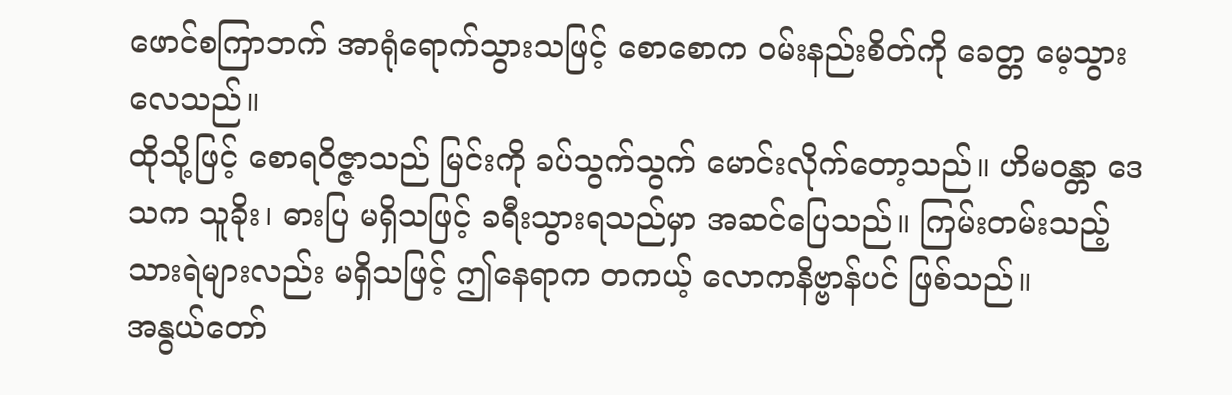ဖောင်စကြာဘက် အာရုံရောက်သွားသဖြင့် စောစောက ဝမ်းနည်းစိတ်ကို ခေတ္တ မေ့သွားလေသည်။
ထိုသို့ဖြင့် စောရဝိဇ္ဇာသည် မြင်းကို ခပ်သွက်သွက် မောင်းလိုက်တော့သည်။ ဟိမဝန္တာ ဒေသက သူခိုး၊ ဓားပြ မရှိသဖြင့် ခရီးသွားရသည်မှာ အဆင်ပြေသည်။ ကြမ်းတမ်းသည့် သားရဲများလည်း မရှိသဖြင့် ဤနေရာက တကယ့် လောကနိဗ္ဗာန်ပင် ဖြစ်သည်။
အနွယ်တော်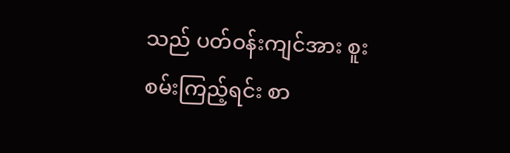သည် ပတ်ဝန်းကျင်အား စူးစမ်းကြည့်ရင်း စာ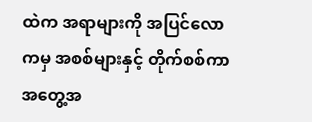ထဲက အရာများကို အပြင်လောကမှ အစစ်များနှင့် တိုက်စစ်ကာ အတွေ့အ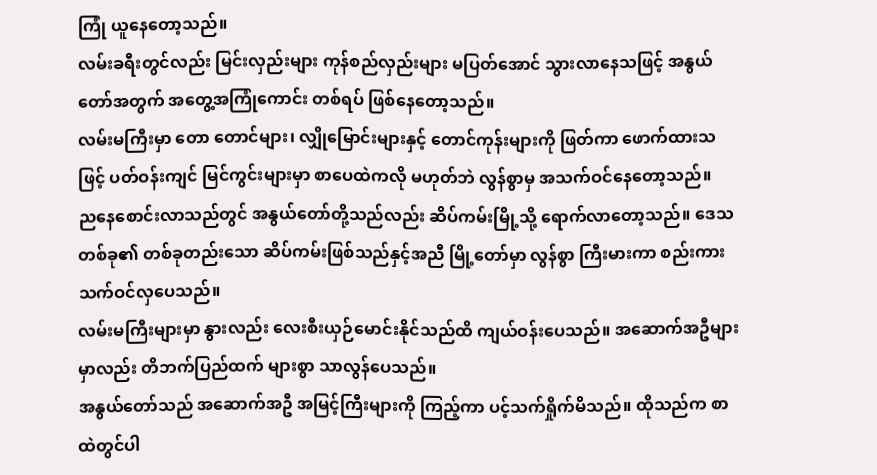ကြုံ ယူနေတော့သည်။
လမ်းခရီးတွင်လည်း မြင်းလှည်းများ ကုန်စည်လှည်းများ မပြတ်အောင် သွားလာနေသဖြင့် အနွယ်တော်အတွက် အတွေ့အကြုံကောင်း တစ်ရပ် ဖြစ်နေတော့သည်။
လမ်းမကြီးမှာ တော တောင်များ၊ လျှိုမြောင်းများနှင့် တောင်ကုန်းများကို ဖြတ်ကာ ဖောက်ထားသဖြင့် ပတ်ဝန်းကျင် မြင်ကွင်းများမှာ စာပေထဲကလို မဟုတ်ဘဲ လွန်စွာမှ အသက်ဝင်နေတော့သည်။
ညနေစောင်းလာသည်တွင် အနွယ်တော်တို့သည်လည်း ဆိပ်ကမ်းမြို့သို့ ရောက်လာတော့သည်။ ဒေသတစ်ခု၏ တစ်ခုတည်းသော ဆိပ်ကမ်းဖြစ်သည်နှင့်အညီ မြို့တော်မှာ လွန်စွာ ကြီးမားကာ စည်းကား သက်ဝင်လှပေသည်။
လမ်းမကြီးများမှာ နွားလည်း လေးစီးယှဉ်မောင်းနိုင်သည်ထိ ကျယ်ဝန်းပေသည်။ အဆောက်အဦများမှာလည်း တိဘက်ပြည်ထက် များစွာ သာလွန်ပေသည်။
အနွယ်တော်သည် အဆောက်အဦ အမြင့်ကြီးများကို ကြည့်ကာ ပင့်သက်ရှိုက်မိသည်။ ထိုသည်က စာထဲတွင်ပါ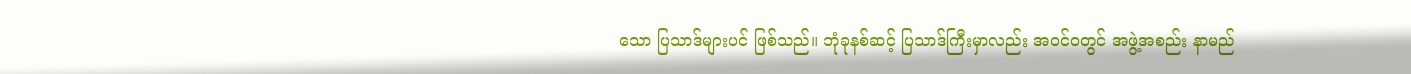သော ပြသာဒ်များပင် ဖြစ်သည်။ ဘုံခုနစ်ဆင့် ပြသာဒ်ကြီးမှာလည်း အဝင်ဝတွင် အဖွဲ့အစည်း နာမည်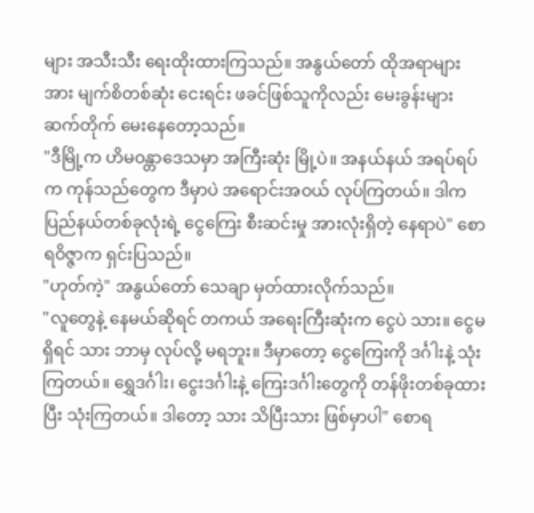များ အသီးသီး ရေးထိုးထားကြသည်။ အနွယ်တော် ထိုအရာများအား မျက်စိတစ်ဆုံး ငေးရင်း ဖခင်ဖြစ်သူကိုလည်း မေးခွန်းများ ဆက်တိုက် မေးနေတော့သည်။
"ဒီမြို့က ဟိမဝန္တာဒေသမှာ အကြီးဆုံး မြို့ပဲ။ အနယ်နယ် အရပ်ရပ်က ကုန်သည်တွေက ဒီမှာပဲ အရောင်းအဝယ် လုပ်ကြတယ်။ ဒါက ပြည်နယ်တစ်ခုလုံးရဲ့ ငွေကြေး စီးဆင်းမှု အားလုံးရှိတဲ့ နေရာပဲ" စောရဝိဇ္ဇာက ရှင်းပြသည်။
"ဟုတ်ကဲ့" အနွယ်တော် သေချာ မှတ်ထားလိုက်သည်။
"လူတွေနဲ့ နေမယ်ဆိုရင် တကယ် အရေးကြီးဆုံးက ငွေပဲ သား။ ငွေမရှိရင် သား ဘာမှ လုပ်လို့ မရဘူး။ ဒီမှာတော့ ငွေကြေးကို ဒင်္ဂါးနဲ့ သုံးကြတယ်။ ရွှေဒင်္ဂါး၊ ငွေးဒင်္ဂါးနဲ့ ကြေးဒင်္ဂါးတွေကို တန်ဖိုးတစ်ခုထားပြီး သုံးကြတယ်။ ဒါတော့ သား သိပြီးသား ဖြစ်မှာပါ" စောရ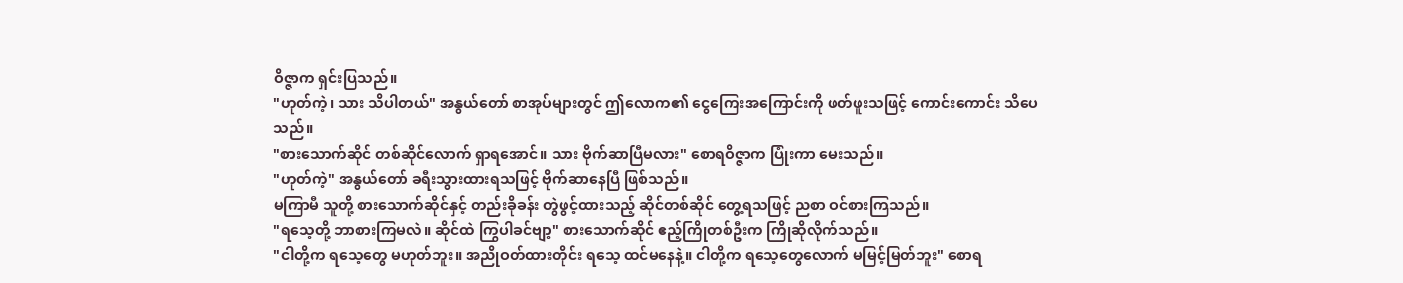ဝိဇ္ဇာက ရှင်းပြသည်။
"ဟုတ်ကဲ့၊ သား သိပါတယ်" အနွယ်တော် စာအုပ်များတွင် ဤလောက၏ ငွေကြေးအကြောင်းကို ဖတ်ဖူးသဖြင့် ကောင်းကောင်း သိပေသည်။
"စားသောက်ဆိုင် တစ်ဆိုင်လောက် ရှာရအောင်။ သား ဗိုက်ဆာပြီမလား" စောရဝိဇ္ဇာက ပြုံးကာ မေးသည်။
"ဟုတ်ကဲ့" အနွယ်တော် ခရီးသွားထားရသဖြင့် ဗိုက်ဆာနေပြီ ဖြစ်သည်။
မကြာမီ သူတို့ စားသောက်ဆိုင်နှင့် တည်းခိုခန်း တွဲဖွင့်ထားသည့် ဆိုင်တစ်ဆိုင် တွေ့ရသဖြင့် ညစာ ဝင်စားကြသည်။
"ရသေ့တို့ ဘာစားကြမလဲ။ ဆိုင်ထဲ ကြွပါခင်ဗျာ့" စားသောက်ဆိုင် ဧည့်ကြိုတစ်ဦးက ကြိုဆိုလိုက်သည်။
"ငါတို့က ရသေ့တွေ မဟုတ်ဘူး။ အညိုဝတ်ထားတိုင်း ရသေ့ ထင်မနေနဲ့။ ငါတို့က ရသေ့တွေလောက် မမြင့်မြတ်ဘူး" စောရ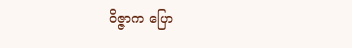ဝိဇ္ဇာက ပြော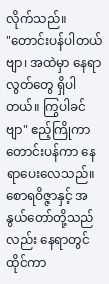လိုက်သည်။
"တောင်းပန်ပါတယ်ဗျာ၊ အထဲမှာ နေရာလွတ်တွေ ရှိပါတယ်။ ကြွပါခင်ဗျာ" ဧည့်ကြိုကာ တောင်းပန်ကာ နေရာပေးလေသည်။
စောရဝိဇ္ဇာနှင့် အနွယ်တော်တို့သည်လည်း နေရာတွင် ထိုင်ကာ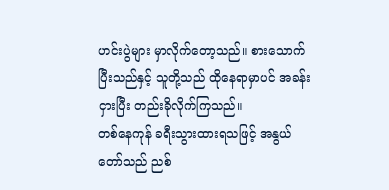ဟင်းပွဲများ မှာလိုက်တော့သည်။ စားသောက်ပြီးသည်နှင့် သူတို့သည် ထိုနေရာမှာပင် အခန်းငှားပြီး တည်းခိုလိုက်ကြသည်။
တစ်နေကုန် ခရီးသွားထားရသဖြင့် အနွယ်တော်သည် ညစ်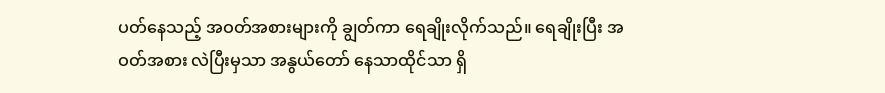ပတ်နေသည့် အဝတ်အစားများကို ချွတ်ကာ ရေချိုးလိုက်သည်။ ရေချိုးပြီး အဝတ်အစား လဲပြီးမှသာ အနွယ်တော် နေသာထိုင်သာ ရှိ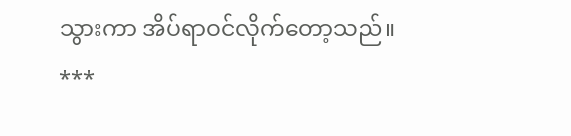သွားကာ အိပ်ရာဝင်လိုက်တော့သည်။
***